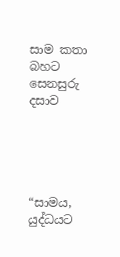සාම කතා බහට සෙනසුරු දසාව





“සාමය, යුද්ධයට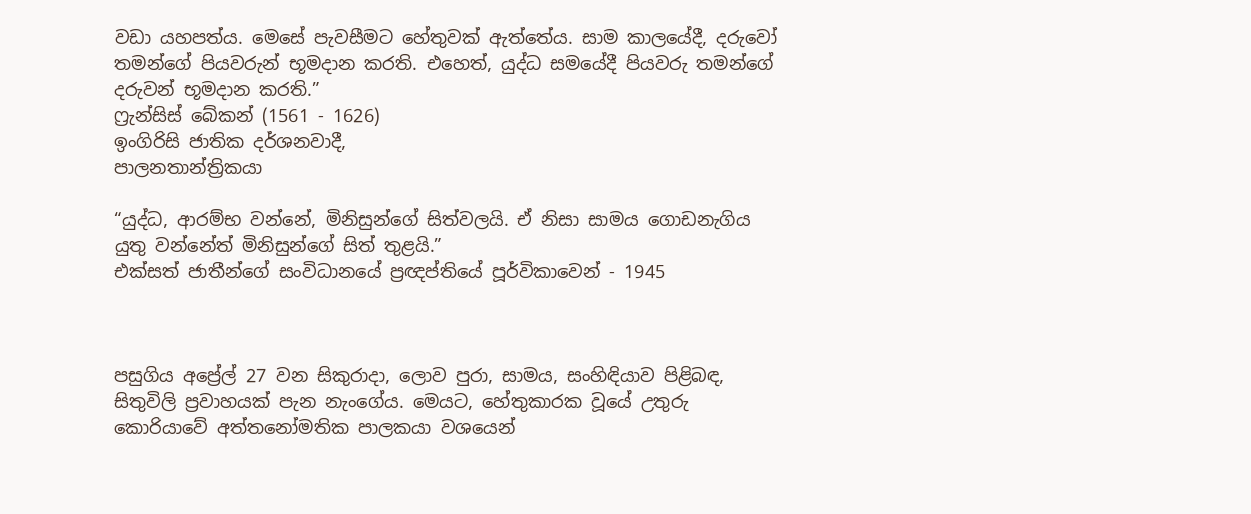වඩා යහපත්ය. මෙසේ පැවසීමට හේතුවක් ඇත්තේය. සාම කාලයේදී, දරුවෝ තමන්ගේ පියවරුන් භූමදාන කරති. එහෙත්, යුද්ධ සමයේදී පියවරු තමන්ගේ දරුවන් භූමදාන කරති.”
ෆ්‍රැන්සිස් බේකන් (1561 - 1626)
ඉංගිරිසි ජාතික දර්ශනවාදී,
පාලනතාන්ත්‍රිකයා

“යුද්ධ, ආරම්භ වන්නේ, මිනිසුන්ගේ සිත්වලයි. ඒ නිසා සාමය ගොඩනැගිය යුතු වන්නේත් මිනිසුන්ගේ සිත් තුළයි.”
එක්සත් ජාතීන්ගේ සංවිධානයේ ප්‍රඥප්තියේ පූර්විකාවෙන් - 1945



පසුගිය අප්‍රේල් 27 වන සිකුරාදා, ලොව පුරා, සාමය, සංහිඳියාව පිළිබඳ, සිතුවිලි ප්‍රවාහයක් පැන නැංගේය. මෙයට, හේතුකාරක වූයේ උතුරු කොරියාවේ අත්තනෝමතික පාලකයා වශයෙන්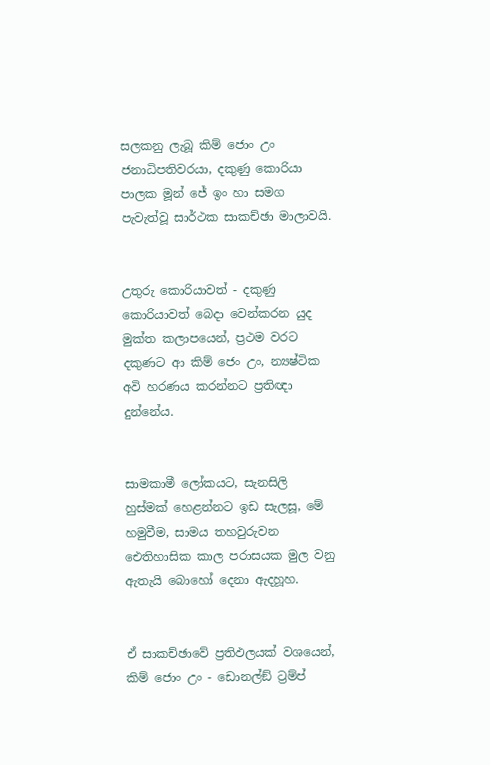සලකනු ලැබූ කිම් ජොං උං ජනාධිපතිවරයා, දකුණු කොරියා පාලක මූන් ජේ ඉං හා සමග පැවැත්වූ සාර්ථක සාකච්ඡා මාලාවයි.


උතුරු කොරියාවත් - දකුණු කොරියාවත් බෙදා වෙන්කරන යුද මුක්ත කලාපයෙන්, ප්‍රථම වරට දකුණට ආ කිම් ජෙං උං, න්‍යෂ්ටික අවි හරණය කරන්නට ප්‍රතිඥා දුන්නේය.


සාමකාමී ලෝකයට, සැනසිලි හුස්මක් හෙළන්නට ඉඩ සැලසූ, මේ හමුවීම, සාමය තහවුරුවන ඓතිහාසික කාල පරාසයක මුල වනු ඇතැයි බොහෝ දෙනා ඇදහූහ.


ඒ සාකච්ඡාවේ ප්‍රතිඵලයක් වශයෙන්, කිම් ජොං උං - ඩොනල්ඞ් ට්‍රම්ප්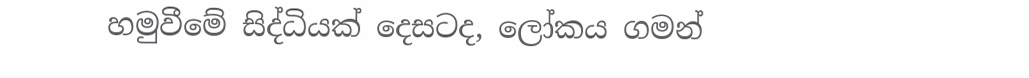හමුවීමේ සිද්ධියක් දෙසටද, ලෝකය ගමන්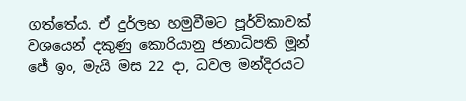ගත්තේය. ඒ දුර්ලභ හමුවීමට පූර්විකාවක් වශයෙන් දකුණු කොරියානු ජනාධිපති මූන් ජේ ඉං, මැයි මස 22 දා, ධවල මන්දිරයට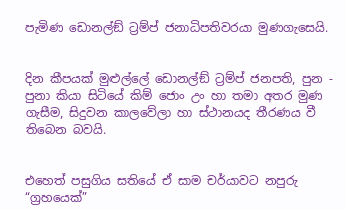පැමිණ ඩොනල්ඞ් ට්‍රම්ප් ජනාධිපතිවරයා මුණගැසෙයි.


දින කීපයක් මුළුල්ලේ ඩොනල්ඞ් ට්‍රම්ප් ජනපති, පුන - පුනා කියා සිටියේ කිම් ජොං උං හා තමා අතර මුණ ගැසීම, සිදුවන කාලවේලා හා ස්ථානයද තීරණය වී තිබෙන බවයි.


එහෙත් පසුගිය සතියේ ඒ සාම චර්යාවට නපුරු “ග්‍රහයෙක්”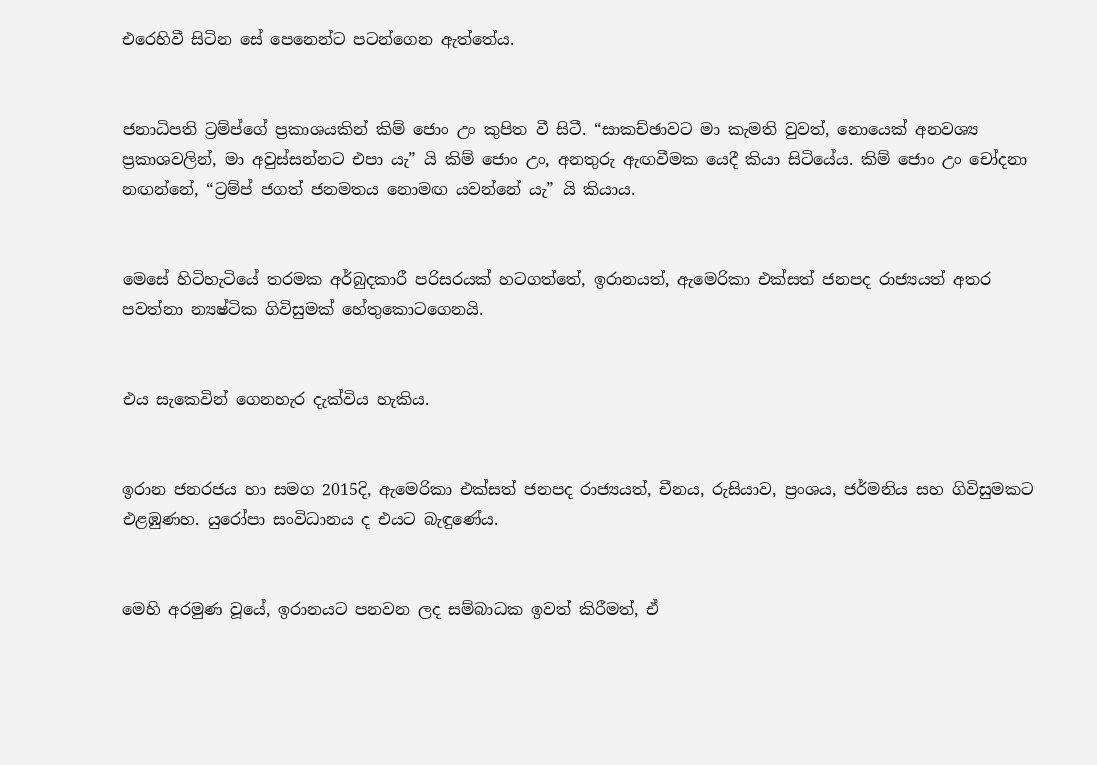එරෙහිවී සිටින සේ පෙනෙන්ට පටන්ගෙන ඇත්තේය.


ජනාධිපති ට්‍රම්ප්ගේ ප්‍රකාශයකින් කිම් ජොං උං කුපිත වී සිටී. “සාකච්ඡාවට මා කැමති වුවත්, නොයෙක් අනවශ්‍ය ප්‍රකාශවලින්, මා අවුස්සන්නට එපා යැ” යි කිම් ජොං උං, අනතුරු ඇඟවීමක යෙදී කියා සිටියේය. කිම් ජොං උං චෝදනා නඟන්නේ, “ට්‍රම්ප් ජගත් ජනමතය නොමඟ යවන්නේ යැ” යි කියාය.


මෙසේ හිටිහැටියේ තරමක අර්බුදකාරී පරිසරයක් හටගත්තේ, ඉරානයත්, ඇමෙරිකා එක්සත් ජනපද රාජ්‍යයත් අතර පවත්නා න්‍යෂ්ටික ගිවිසුමක් හේතුකොටගෙනයි.


එය සැකෙවින් ගෙනහැර දැක්විය හැකිය.


ඉරාන ජනරජය හා සමග 2015දි, ඇමෙරිකා එක්සත් ජනපද රාජ්‍යයත්, චීනය, රුසියාව, ප්‍රංශය, ජර්මනිය සහ ගිවිසුමකට එළඹුණහ. යුරෝපා සංවිධානය ද එයට බැඳුණේය.


මෙහි අරමුණ වූයේ, ඉරානයට පනවන ලද සම්බාධක ඉවත් කිරීමත්, ඒ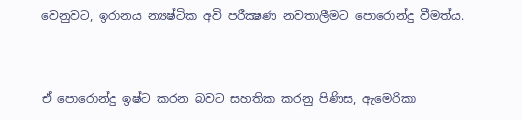වෙනුවට, ඉරානය න්‍යෂ්ටික අවි පරීක්‍ෂණ නවතාලීමට පොරොන්දු වීමත්ය.


ඒ පොරොන්දු ඉෂ්ට කරන බවට සහතික කරනු පිණිස, ඇමෙරිකා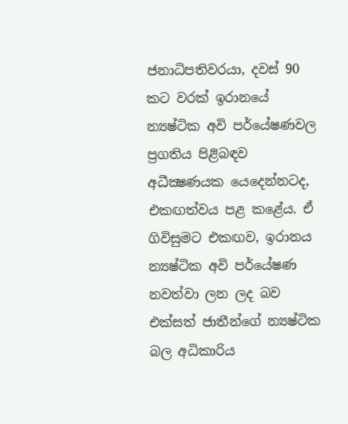ජනාධිපතිවරයා, දවස් 90 කට වරක් ඉරානයේ න්‍යෂ්ටික අවි පර්යේෂණවල ප්‍රගතිය පිළිබඳව අධීක්‍ෂණයක යෙදෙන්නටද, එකඟත්වය පළ කළේය. ඒ ගිවිසුමට එකඟව, ඉරානය න්‍යෂ්ටික අවි පර්යේෂණ නවත්වා ලන ලද බව එක්සත් ජාතීන්ගේ න්‍යෂ්ටික බල අධිකාරිය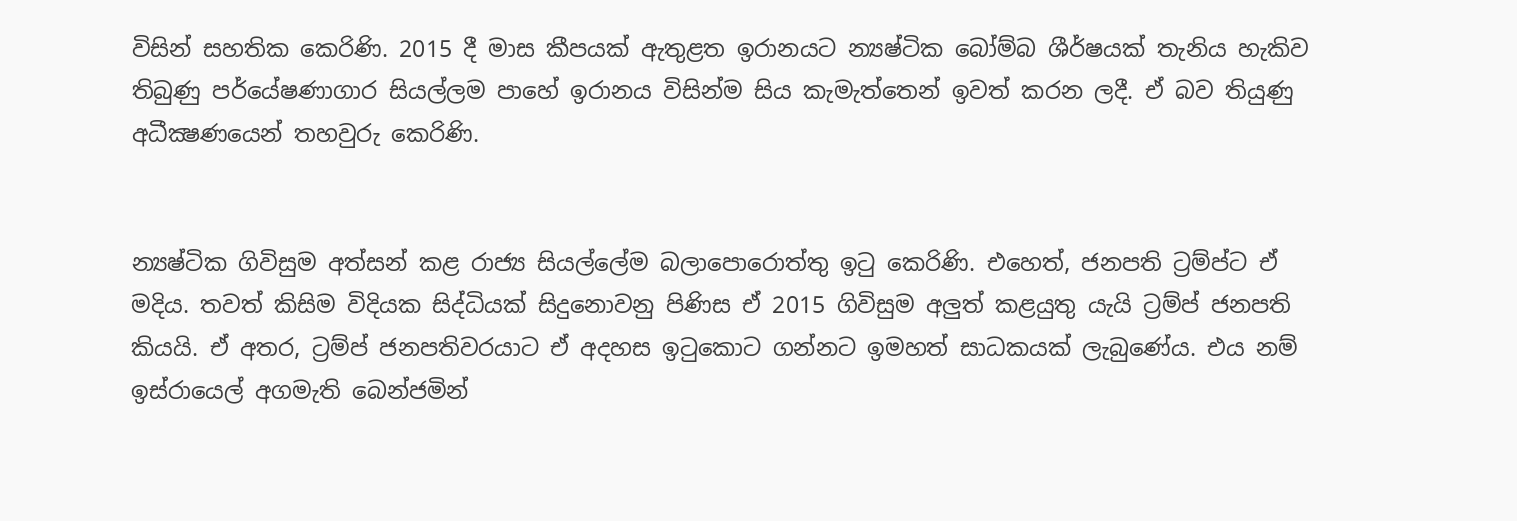විසින් සහතික කෙරිණි. 2015 දී මාස කීපයක් ඇතුළත ඉරානයට න්‍යෂ්ටික බෝම්බ ශීර්ෂයක් තැනිය හැකිව තිබුණු පර්යේෂණාගාර සියල්ලම පාහේ ඉරානය විසින්ම සිය කැමැත්තෙන් ඉවත් කරන ලදී. ඒ බව තියුණු අධීක්‍ෂණයෙන් තහවුරු කෙරිණි.


න්‍යෂ්ටික ගිවිසුම අත්සන් කළ රාජ්‍ය සියල්ලේම බලාපොරොත්තු ඉටු කෙරිණි. එහෙත්, ජනපති ට්‍රම්ප්ට ඒ මදිය. තවත් කිසිම විදියක සිද්ධියක් සිදුනොවනු පිණිස ඒ 2015 ගිවිසුම අලුත් කළයුතු යැයි ට්‍රම්ප් ජනපති කියයි. ඒ අතර, ට්‍රම්ප් ජනපතිවරයාට ඒ අදහස ඉටුකොට ගන්නට ඉමහත් සාධකයක් ලැබුණේය. එය නම් ඉස්රායෙල් අගමැති බෙන්ජමින්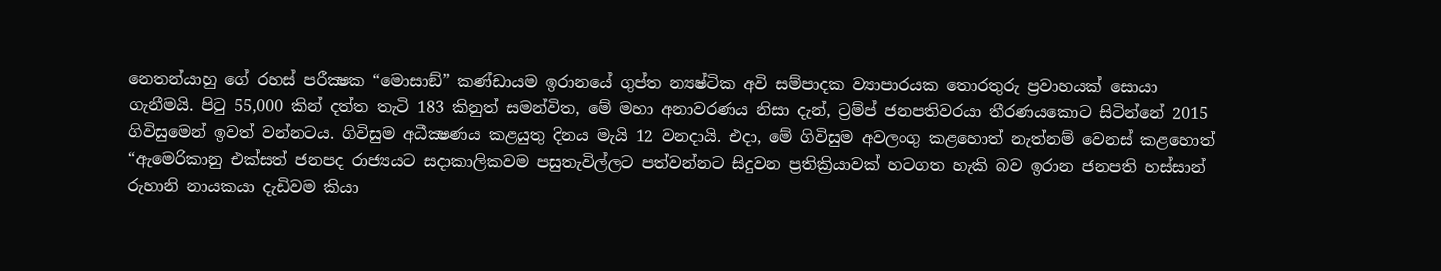නෙතන්යාහු ගේ රහස් පරීක්‍ෂක “මොසාඞ්” කණ්ඩායම ඉරානයේ ගුප්ත න්‍යෂ්ටික අවි සම්පාදක ව්‍යාපාරයක තොරතුරු ප්‍රවාහයක් සොයා ගැනීමයි. පිටු 55,000 කින් දත්ත තැටි 183 කිනුත් සමන්විත, මේ මහා අනාවරණය නිසා දැන්, ට්‍රම්ප් ජනපතිවරයා තීරණයකොට සිටින්නේ 2015 ගිවිසුමෙන් ඉවත් වන්නටය. ගිවිසුම අධීක්‍ෂණය කළයුතු දිනය මැයි 12 වනදායි. එදා, මේ ගිවිසුම අවලංගු කළහොත් නැත්නම් වෙනස් කළහොත් “ඇමෙරිකානු එක්සත් ජනපද රාජ්‍යයට සදාකාලිකවම පසුතැවිල්ලට පත්වන්නට සිදුවන ප්‍රතික්‍රියාවක් හටගත හැකි බව ඉරාන ජනපති හස්සාන් රුහානි නායකයා දැඩිවම කියා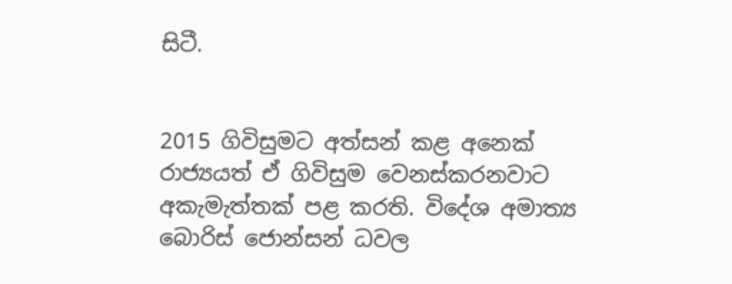සිටී.


2015 ගිවිසුමට අත්සන් කළ අනෙක් රාජ්‍යයත් ඒ ගිවිසුම වෙනස්කරනවාට අකැමැත්තක් පළ කරති. විදේශ අමාත්‍ය බොරිස් ජොන්සන් ධවල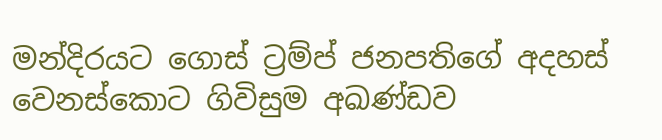මන්දිරයට ගොස් ට්‍රම්ප් ජනපතිගේ අදහස් වෙනස්කොට ගිවිසුම අඛණ්ඩව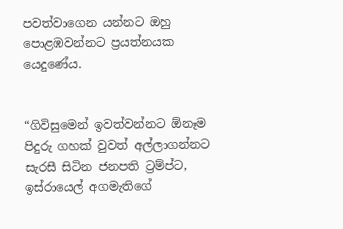පවත්වාගෙන යන්නට ඔහු පොළඹවන්නට ප්‍රයත්නයක යෙදුණේය.


“ගිවිසුමෙන් ඉවත්වන්නට ඕනෑම පිදුරු ගහක් වුවත් අල්ලාගන්නට සැරසී සිටින ජනපති ට්‍රම්ප්ට, ඉස්රායෙල් අගමැතිගේ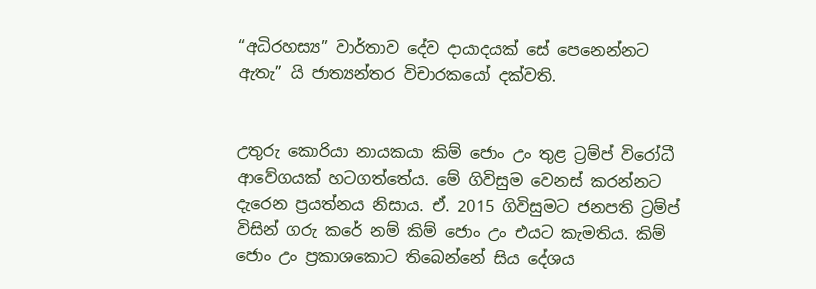“අධිරහස්‍ය” වාර්තාව දේව දායාදයක් සේ පෙනෙන්නට ඇතැ” යි ජාත්‍යන්තර විචාරකයෝ දක්වති.


උතුරු කොරියා නායකයා කිම් ජොං උං තුළ ට්‍රම්ප් විරෝධී ආවේගයක් හටගත්තේය. මේ ගිවිසුම වෙනස් කරන්නට දැරෙන ප්‍රයත්නය නිසාය. ඒ. 2015 ගිවිසුමට ජනපති ට්‍රම්ප් විසින් ගරු කරේ නම් කිම් ජොං උං එයට කැමතිය. කිම් ජොං උං ප්‍රකාශකොට තිබෙන්නේ සිය දේශය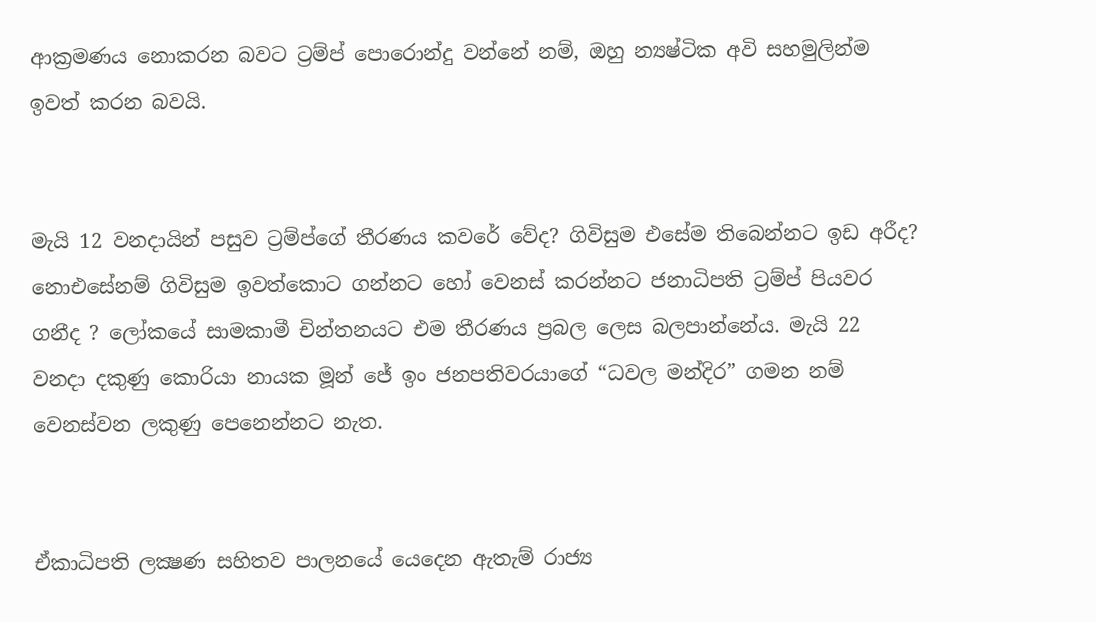ආක්‍රමණය නොකරන බවට ට්‍රම්ප් පොරොන්දු වන්නේ නම්, ඔහු න්‍යෂ්ටික අවි සහමුලින්ම ඉවත් කරන බවයි.


මැයි 12 වනදායින් පසුව ට්‍රම්ප්ගේ තීරණය කවරේ වේද? ගිවිසුම එසේම තිබෙන්නට ඉඩ අරීද? නොඑසේනම් ගිවිසුම ඉවත්කොට ගන්නට හෝ වෙනස් කරන්නට ජනාධිපති ට්‍රම්ප් පියවර ගනීද ? ලෝකයේ සාමකාමී චින්තනයට එම තීරණය ප්‍රබල ලෙස බලපාන්නේය. මැයි 22 වනදා දකුණු කොරියා නායක මූන් ජේ ඉං ජනපතිවරයාගේ “ධවල මන්දිර” ගමන නම් වෙනස්වන ලකුණු පෙනෙන්නට නැත.


ඒකාධිපති ලක්‍ෂණ සහිතව පාලනයේ යෙදෙන ඇතැම් රාජ්‍ය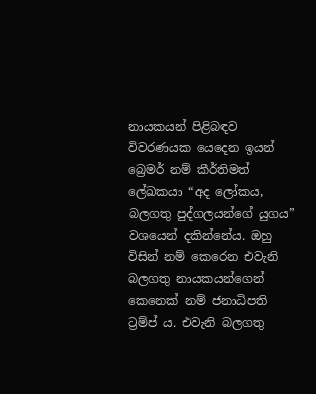නායකයන් පිළිබඳව විවරණයක යෙදෙන ඉයන් බ්‍රෙමර් නම් කීර්තිමත් ලේඛකයා “අද ලෝකය, බලගතු පුද්ගලයන්ගේ යුගය” වශයෙන් දකින්නේය. ඔහු විසින් නම් කෙරෙන එවැනි බලගතු නායකයන්ගෙන් කෙනෙක් නම් ජනාධිපති ට්‍රම්ප් ය. එවැනි බලගතු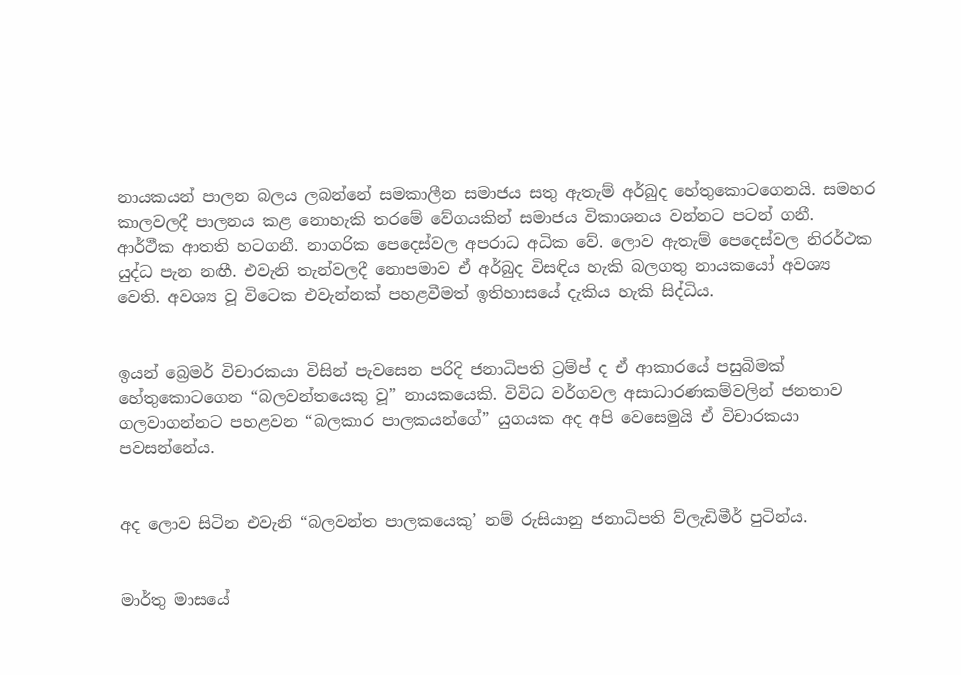නායකයන් පාලන බලය ලබන්නේ සමකාලීන සමාජය සතු ඇතැම් අර්බුද හේතුකොටගෙනයි. සමහර කාලවලදී පාලනය කළ නොහැකි තරමේ වේගයකින් සමාජය විකාශනය වන්නට පටන් ගනී. ආර්ථීක ආතති හටගනී. නාගරික පෙදෙස්වල අපරාධ අධික වේ. ලොව ඇතැම් පෙදෙස්වල නිරර්ථක යුද්ධ පැන නඟී. එවැනි තැන්වලදී නොපමාව ඒ අර්බුද විසඳිය හැකි බලගතු නායකයෝ අවශ්‍ය වෙති. අවශ්‍ය වූ විටෙක එවැන්නක් පහළවීමත් ඉතිහාසයේ දැකිය හැකි සිද්ධිය.


ඉයන් බ්‍රෙමර් විචාරකයා විසින් පැවසෙන පරිදි ජනාධිපති ට්‍රම්ප් ද ඒ ආකාරයේ පසුබිමක් හේතුකොටගෙන “බලවන්තයෙකු වූ” නායකයෙකි. විවිධ වර්ගවල අසාධාරණකම්වලින් ජනතාව ගලවාගන්නට පහළවන “බලකාර පාලකයන්ගේ” යුගයක අද අපි වෙසෙමුයි ඒ විචාරකයා පවසන්නේය.


අද ලොව සිටින එවැනි “බලවන්ත පාලකයෙකු’ නම් රුසියානු ජනාධිපති ව්ලැඩිමීර් පුටින්ය.


මාර්තු මාසයේ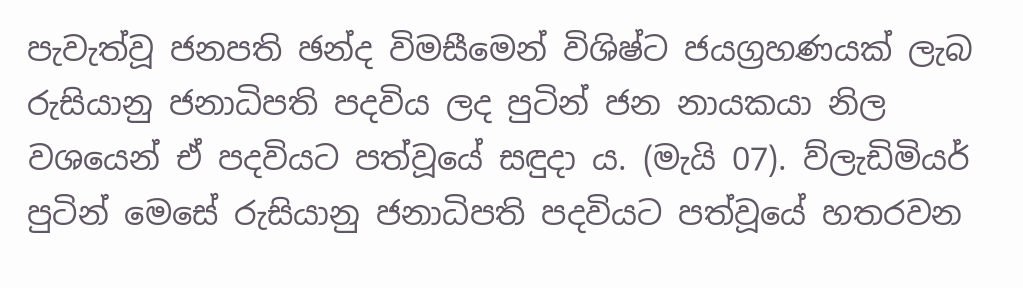පැවැත්වූ ජනපති ඡන්ද විමසීමෙන් විශිෂ්ට ජයග්‍රහණයක් ලැබ රුසියානු ජනාධිපති පදවිය ලද පුටින් ජන නායකයා නිල වශයෙන් ඒ පදවියට පත්වූයේ සඳුදා ය. (මැයි 07). ව්ලැඩිමියර් පුටින් මෙසේ රුසියානු ජනාධිපති පදවියට පත්වූයේ හතරවන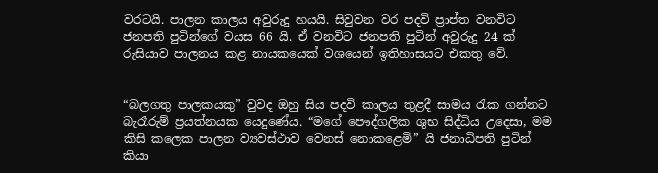වරටයි. පාලන කාලය අවුරුදු හයයි. සිවුවන වර පදවි ප්‍රාප්ත වනවිට ජනපති පුටින්ගේ වයස 66 යි. ඒ වනවිට ජනපති පුටින් අවුරුදු 24 ක් රුසියාව පාලනය කළ නායකයෙක් වශයෙන් ඉතිහාසයට එකතු වේ.


“බලගතු පාලකයකු” වුවද ඔහු සිය පදවි කාලය තුළදී සාමය රැක ගන්නට බැරෑරුම් ප්‍රයත්නයක යෙදුණේය. “මගේ පෞද්ගලික ශුභ සිද්ධිය උදෙසා, මම කිසි කලෙක පාලන ව්‍යවස්ථාව වෙනස් නොකළෙමි” යි ජනාධිපති පුටින් කියා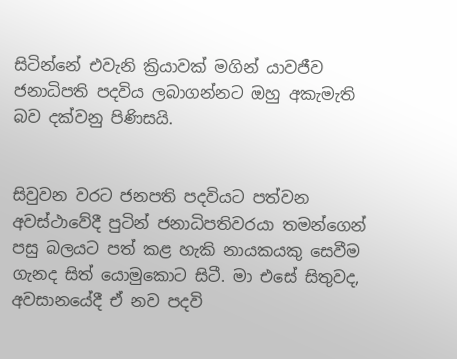සිටින්නේ එවැනි ක්‍රියාවක් මගින් යාවජීව ජනාධිපති පදවිය ලබාගන්නට ඔහු අකැමැති බව දක්වනු පිණිසයි.


සිවුවන වරට ජනපති පදවියට පත්වන අවස්ථාවේදී පුටින් ජනාධිපතිවරයා තමන්ගෙන් පසු බලයට පත් කළ හැකි නායකයකු සෙවීම ගැනද සිත් යොමුකොට සිටී. මා එසේ සිතුවද, අවසානයේදී ඒ නව පදවි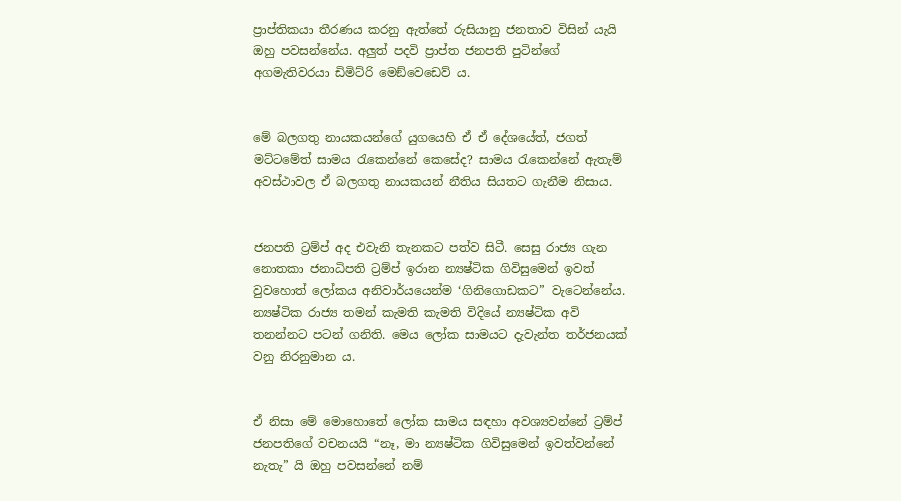ප්‍රාප්තිකයා තීරණය කරනු ඇත්තේ රුසියානු ජනතාව විසින් යැයි ඔහු පවසන්නේය. අලුත් පදවි ප්‍රාප්ත ජනපති පුටින්ගේ අගමැතිවරයා ඩිමිට්රි මෙඞ්වෙඩෙව් ය.


මේ බලගතු නායකයන්ගේ යුගයෙහි ඒ ඒ දේශයේත්, ජගත් මට්ටමේත් සාමය රැකෙන්නේ කෙසේද? සාමය රැකෙන්නේ ඇතැම් අවස්ථාවල ඒ බලගතු නායකයන් නීතිය සියතට ගැනීම නිසාය.


ජනපති ට්‍රම්ප් අද එවැනි තැනකට පත්ව සිටී. සෙසු රාජ්‍ය ගැන නොතකා ජනාධිපති ට්‍රම්ප් ඉරාන න්‍යෂ්ටික ගිවිසුමෙන් ඉවත් වුවහොත් ලෝකය අනිවාර්යයෙන්ම ‘ගිනිගොඩකට” වැටෙන්නේය. න්‍යෂ්ටික රාජ්‍ය තමන් කැමති කැමති විදියේ න්‍යෂ්ටික අවි තනන්නට පටන් ගනිති. මෙය ලෝක සාමයට දැවැන්ත තර්ජනයක් වනු නිරනුමාන ය.


ඒ නිසා මේ මොහොතේ ලෝක සාමය සඳහා අවශ්‍යවන්නේ ට්‍රම්ප් ජනපතිගේ වචනයයි “නෑ, මා න්‍යෂ්ටික ගිවිසුමෙන් ඉවත්වන්නේ නැතැ” යි ඔහු පවසන්නේ නම්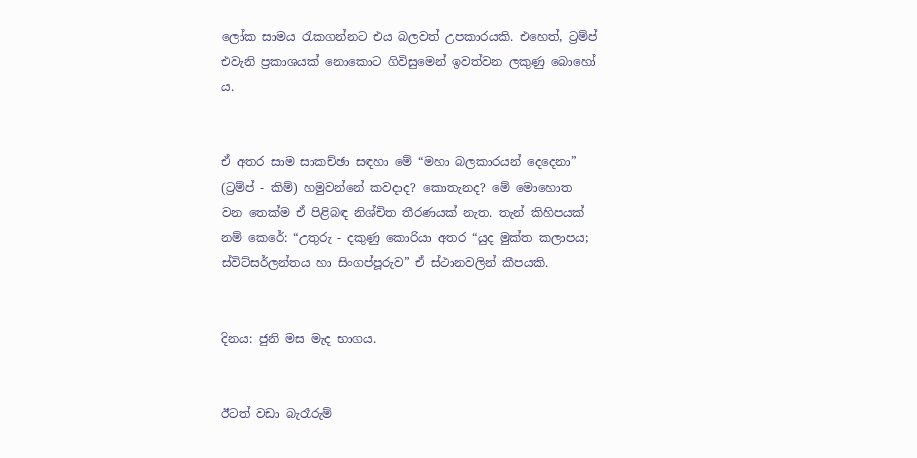ලෝක සාමය රැකගන්නට එය බලවත් උපකාරයකි. එහෙත්, ට්‍රම්ප් එවැනි ප්‍රකාශයක් නොකොට ගිවිසුමෙන් ඉවත්වන ලකුණු බොහෝ ය.


ඒ අතර සාම සාකච්ඡා සඳහා මේ “මහා බලකාරයන් දෙදෙනා” (ට්‍රම්ප් - කිම්) හමුවන්නේ කවදාද? කොතැනද? මේ මොහොත වන තෙක්ම ඒ පිළිබඳ නිශ්චිත තීරණයක් නැත. තැන් කිහිපයක් නම් කෙරේ: “උතුරු - දකුණු කොරියා අතර “යුද මුක්ත කලාපය; ස්විට්සර්ලන්තය හා සිංගප්පූරුව” ඒ ස්ථානවලින් කීපයකි.


දිනය: ජුනි මස මැද භාගය.


ඊටත් වඩා බැරෑරුම්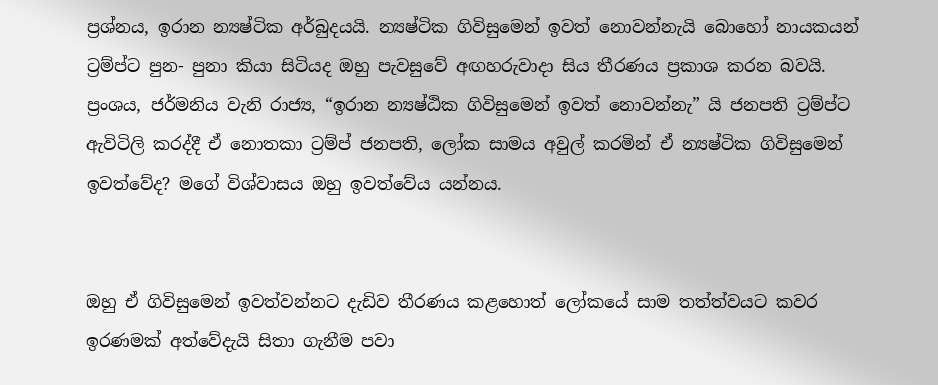ප්‍රශ්නය, ඉරාන න්‍යෂ්ටික අර්බුදයයි. න්‍යෂ්ටික ගිවිසුමෙන් ඉවත් නොවන්නැයි බොහෝ නායකයන් ට්‍රම්ප්ට පුන- පුනා කියා සිටියද ඔහු පැවසුවේ අඟහරුවාදා සිය තීරණය ප්‍රකාශ කරන බවයි. ප්‍රංශය, ජර්මනිය වැනි රාජ්‍ය, “ඉරාන න්‍යෂ්ඨික ගිවිසුමෙන් ඉවත් නොවන්නැ” යි ජනපති ට්‍රම්ප්ට ඇවිටිලි කරද්දී ඒ නොතකා ට්‍රම්ප් ජනපති, ලෝක සාමය අවුල් කරමින් ඒ න්‍යෂ්ටික ගිවිසුමෙන් ඉවත්වේද? මගේ විශ්වාසය ඔහු ඉවත්වේය යන්නය.


ඔහු ඒ ගිවිසුමෙන් ඉවත්වන්නට දැඩිව තීරණය කළහොත් ලෝකයේ සාම තත්ත්වයට කවර ඉරණමක් අත්වේදැයි සිතා ගැනීම පවා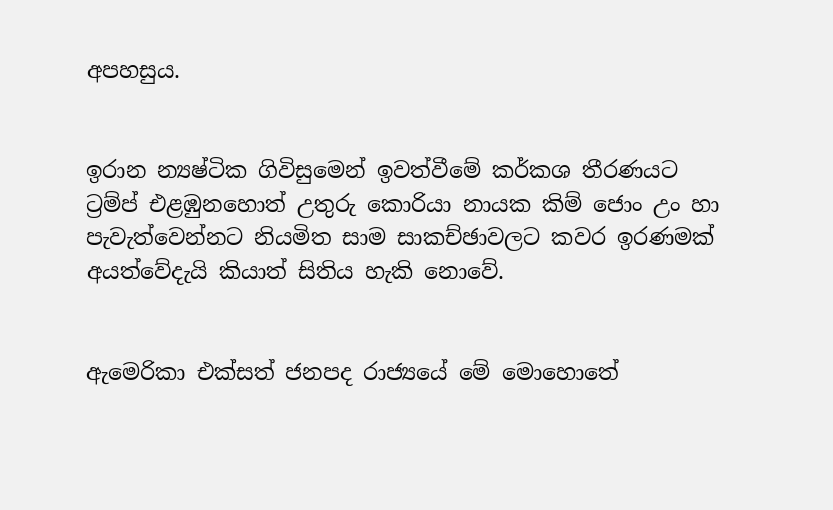අපහසුය.


ඉරාන න්‍යෂ්ටික ගිවිසුමෙන් ඉවත්වීමේ කර්කශ තීරණයට ට්‍රම්ප් එළඹුනහොත් උතුරු කොරියා නායක කිම් ජොං උං හා පැවැත්වෙන්නට නියමිත සාම සාකච්ඡාවලට කවර ඉරණමක් අයත්වේදැයි කියාත් සිතිය හැකි නොවේ.


ඇමෙරිකා එක්සත් ජනපද රාජ්‍යයේ මේ මොහොතේ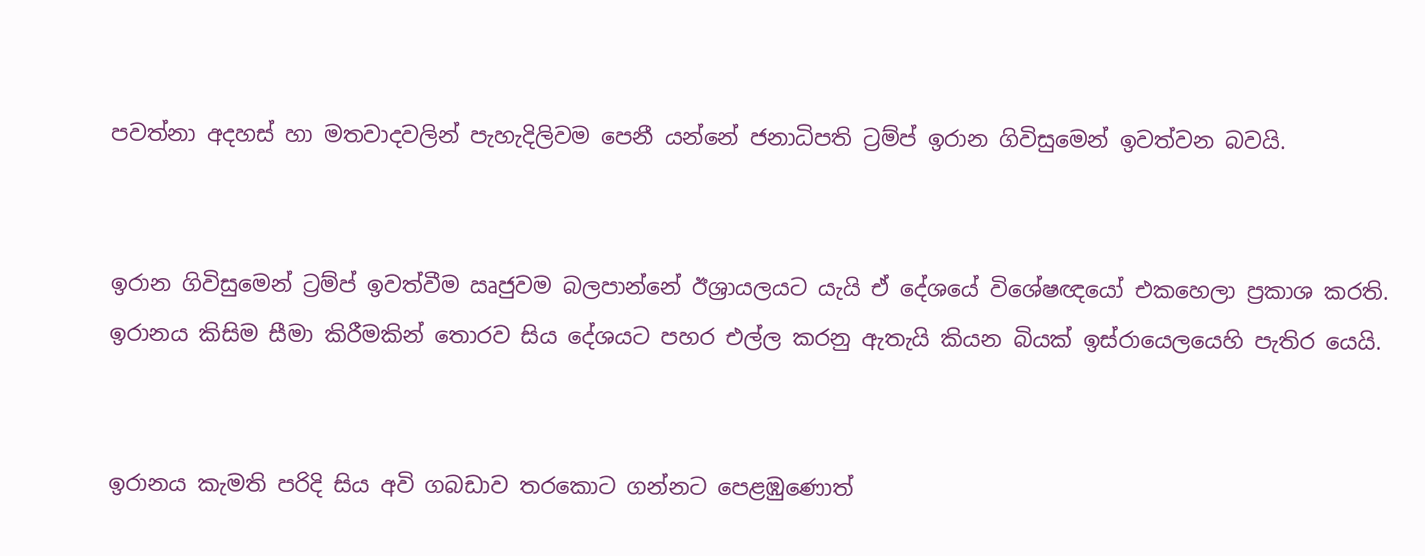පවත්නා අදහස් හා මතවාදවලින් පැහැදිලිවම පෙනී යන්නේ ජනාධිපති ට්‍රම්ප් ඉරාන ගිවිසුමෙන් ඉවත්වන බවයි.


ඉරාන ගිවිසුමෙන් ට්‍රම්ප් ඉවත්වීම ඍජුවම බලපාන්නේ ඊශ්‍රායලයට යැයි ඒ දේශයේ විශේෂඥයෝ එකහෙලා ප්‍රකාශ කරති. ඉරානය කිසිම සීමා කිරීමකින් තොරව සිය දේශයට පහර එල්ල කරනු ඇතැයි කියන බියක් ඉස්රායෙලයෙහි පැතිර යෙයි.


ඉරානය කැමති පරිදි සිය අවි ගබඩාව තරකොට ගන්නට පෙළඹුණොත්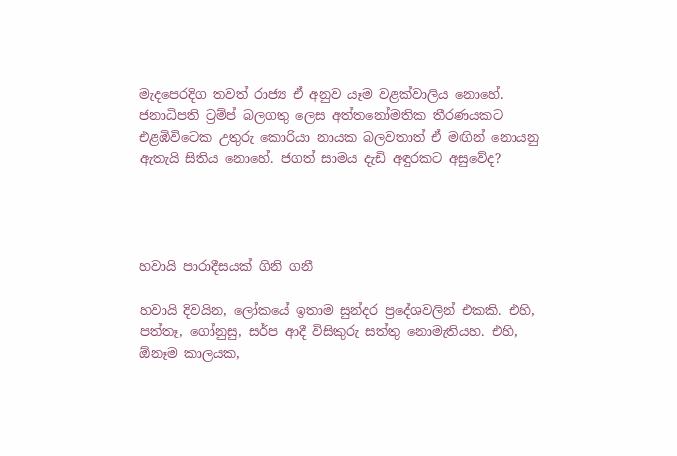මැදපෙරදිග තවත් රාජ්‍ය ඒ අනුව යෑම වළක්වාලිය නොහේ.
ජනාධිපති ට්‍රම්ප් බලගතු ලෙස අත්තනෝමතික තීරණයකට එළඹිවිටෙක උතුරු කොරියා නායක බලවතාත් ඒ මඟින් නොයනු ඇතැයි සිතිය නොහේ. ජගත් සාමය දැඩි අඳුරකට අසුවේද?




හවායි පාරාදීසයක් ගිනි ගනී

හවායි දිවයින, ලෝකයේ ඉතාම සුන්දර ප්‍රදේශවලින් එකකි. එහි, පත්තෑ, ගෝනුසු, සර්ප ආදී විසිකුරු සත්තු නොමැතියහ. එහි, ඕනෑම කාලයක,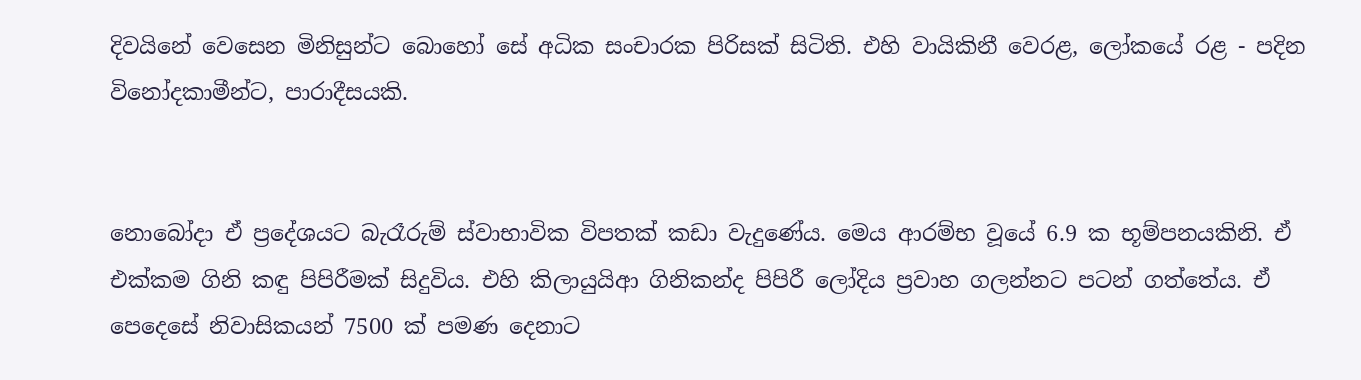දිවයිනේ වෙසෙන මිනිසුන්ට බොහෝ සේ අධික සංචාරක පිරිසක් සිටිති. එහි වායිකිනී වෙරළ, ලෝකයේ රළ - පදින  විනෝදකාමීන්ට, පාරාදීසයකි.


නොබෝදා ඒ ප්‍රදේශයට බැරෑරුම් ස්වාභාවික විපතක් කඩා වැදුණේය. මෙය ආරම්භ වූයේ 6.9 ක භූම්පනයකිනි. ඒ එක්කම ගිනි කඳු පිපිරීමක් සිදුවිය. එහි කිලායුයිආ ගිනිකන්ද පිපිරී ලෝදිය ප්‍රවාහ ගලන්නට පටන් ගත්තේය. ඒ පෙදෙසේ නිවාසිකයන් 7500 ක් පමණ දෙනාට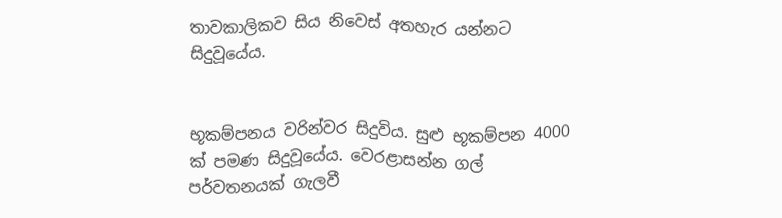තාවකාලිකව සිය නිවෙස් අතහැර යන්නට සිදුවූයේය.


භූකම්පනය වරින්වර සිදුවිය. සුළු භූකම්පන 4000 ක් පමණ සිදුවූයේය. වෙරළාසන්න ගල් පර්වතනයක් ගැලවී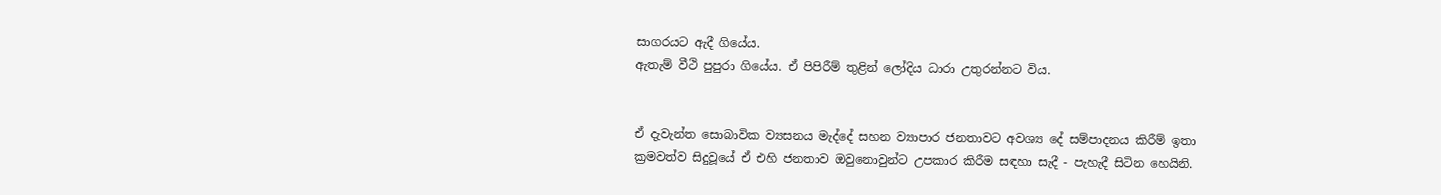සාගරයට ඇදී ගියේය.
ඇතැම් වීථි පුපුරා ගියේය. ඒ පිපිරීම් තුළින් ලෝදිය ධාරා උතුරන්නට විය.


ඒ දැවැන්ත සොබාවික ව්‍යසනය මැද්දේ සහන ව්‍යාපාර ජනතාවට අවශ්‍ය දේ සම්පාදනය කිරීම් ඉතා ක්‍රමවත්ව සිදුවූයේ ඒ එහි ජනතාව ඔවුනොවුන්ට උපකාර කිරීම සඳහා සැදී - පැහැදී සිටින හෙයිනි.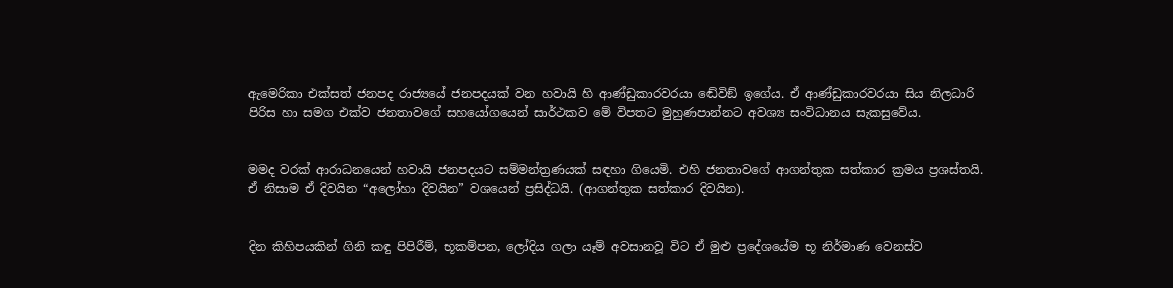ඇමෙරිකා එක්සත් ජනපද රාජ්‍යයේ ජනපදයක් වන හවායි හි ආණ්ඩුකාරවරයා ඬේවිඞ් ඉගේය. ඒ ආණ්ඩුකාරවරයා සිය නිලධාරි පිරිස හා සමග එක්ව ජනතාවගේ සහයෝගයෙන් සාර්ථකව මේ විපතට මුහුණපාන්නට අවශ්‍ය සංවිධානය සැකසුවේය.


මමද වරක් ආරාධනයෙන් හවායි ජනපදයට සම්මන්ත්‍රණයක් සඳහා ගියෙමි. එහි ජනතාවගේ ආගන්තුක සත්කාර ක්‍රමය ප්‍රශස්තයි. ඒ නිසාම ඒ දිවයින “අලෝහා දිවයින” වශයෙන් ප්‍රසිද්ධයි. (ආගන්තුක සත්කාර දිවයින).


දින කිහිපයකින් ගිනි කඳු පිපිරීම්, භූකම්පන, ලෝදිය ගලා යෑම් අවසානවූ විට ඒ මුළු ප්‍රදේශයේම භූ නිර්මාණ වෙනස්ව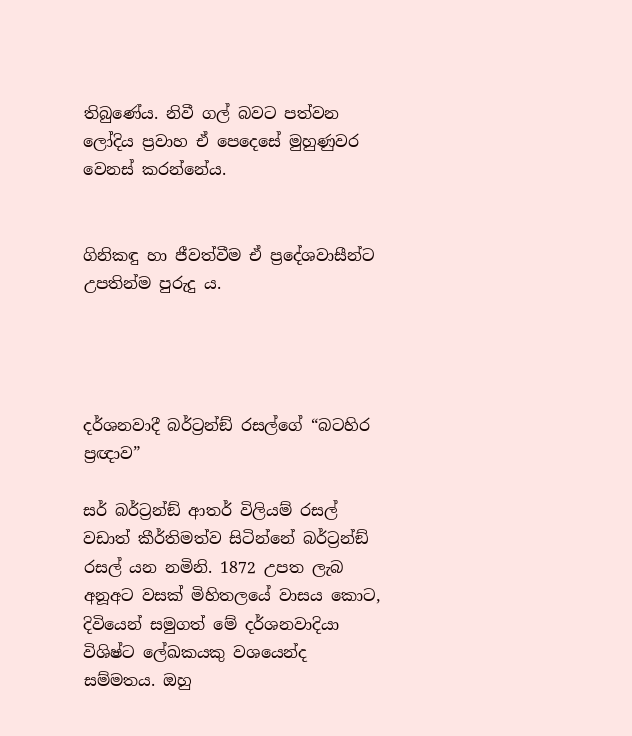තිබුණේය. නිවී ගල් බවට පත්වන ලෝදිය ප්‍රවාහ ඒ පෙදෙසේ මුහුණුවර වෙනස් කරන්නේය.


ගිනිකඳු හා ජීවත්වීම ඒ ප්‍රදේශවාසීන්ට උපතින්ම පුරුදු ය.




දර්ශනවාදී බර්ට්‍රන්ඞ් රසල්ගේ “බටහිර ප්‍රඥාව”

සර් බර්ට්‍රන්ඞ් ආතර් විලියම් රසල් වඩාත් කීර්තිමත්ව සිටින්නේ බර්ට්‍රන්ඞ් රසල් යන නමිනි. 1872 උපත ලැබ අනූඅට වසක් මිහිතලයේ වාසය කොට, දිවියෙන් සමුගත් මේ දර්ශනවාදියා විශිෂ්ට ලේඛකයකු වශයෙන්ද සම්මතය. ඔහු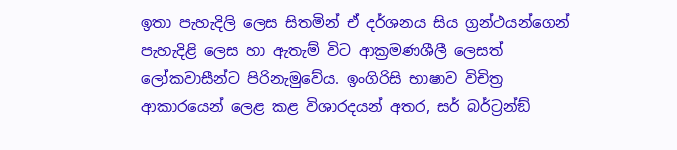ඉතා පැහැදිලි ලෙස සිතමින් ඒ දර්ශනය සිය ග්‍රන්ථයන්ගෙන් පැහැදිළි ලෙස හා ඇතැම් විට ආක්‍රමණශීලී ලෙසත් ලෝකවාසීන්ට පිරිනැමුවේය. ඉංගිරිසි භාෂාව විචිත්‍ර ආකාරයෙන් ලෙළ කළ විශාරදයන් අතර, සර් බර්ට්‍රන්ඞ්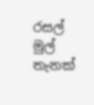රසල් මුල් තැනක්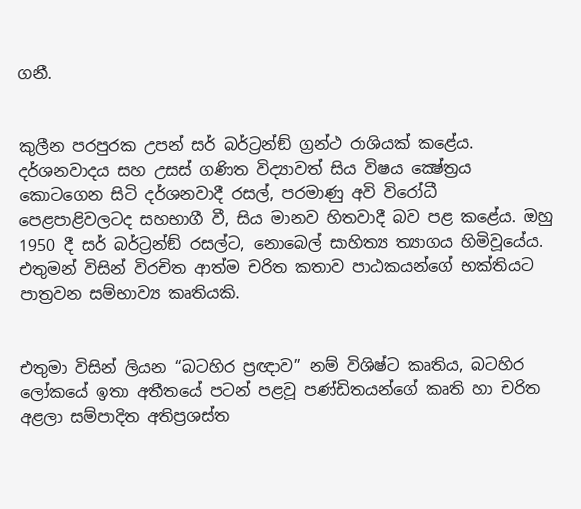ගනී.


කුලීන පරපුරක උපන් සර් බර්ට්‍රන්ඞ් ග්‍රන්ථ රාශියක් කළේය. දර්ශනවාදය සහ උසස් ගණිත විද්‍යාවත් සිය විෂය ක්‍ෂේත්‍රය කොටගෙන සිටි දර්ශනවාදී රසල්, පරමාණු අවි විරෝධී පෙළපාළිවලටද සහභාගී වී, සිය මානව හිතවාදී බව පළ කළේය. ඔහු 1950 දී සර් බර්ට්‍රන්ඞ් රසල්ට, නොබෙල් සාහිත්‍ය ත්‍යාගය හිමිවූයේය. එතුමන් විසින් විරචිත ආත්ම චරිත කතාව පාඨකයන්ගේ භක්තියට පාත්‍රවන සම්භාව්‍ය කෘතියකි.


එතුමා විසින් ලියන “බටහිර ප්‍රඥාව” නම් විශිෂ්ට කෘතිය, බටහිර ලෝකයේ ඉතා අතීතයේ පටන් පළවූ පණ්ඩිතයන්ගේ කෘති හා චරිත අළලා සම්පාදිත අතිප්‍රශස්ත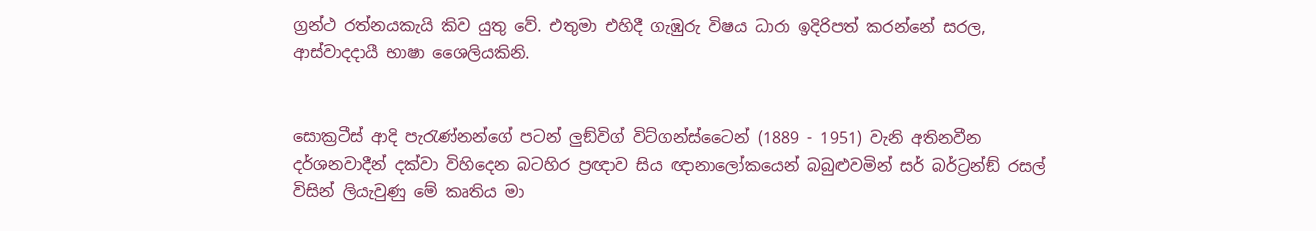ග්‍රන්ථ රත්නයකැයි කිව යුතු වේ. එතුමා එහිදී ගැඹුරු විෂය ධාරා ඉදිරිපත් කරන්නේ සරල, ආස්වාදදායී භාෂා ශෛලියකිනි.


සොක්‍රටීස් ආදි පැරැණ්නන්ගේ පටන් ලුඞ්විග් විට්ගන්ස්ටෛන් (1889 - 1951) වැනි අතිනවීන දර්ශනවාදීන් දක්වා විහිදෙන බටහිර ප්‍රඥාව සිය ඥානාලෝකයෙන් බබුළුවමින් සර් බර්ට්‍රන්ඞ් රසල් විසින් ලියැවුණු මේ කෘතිය මා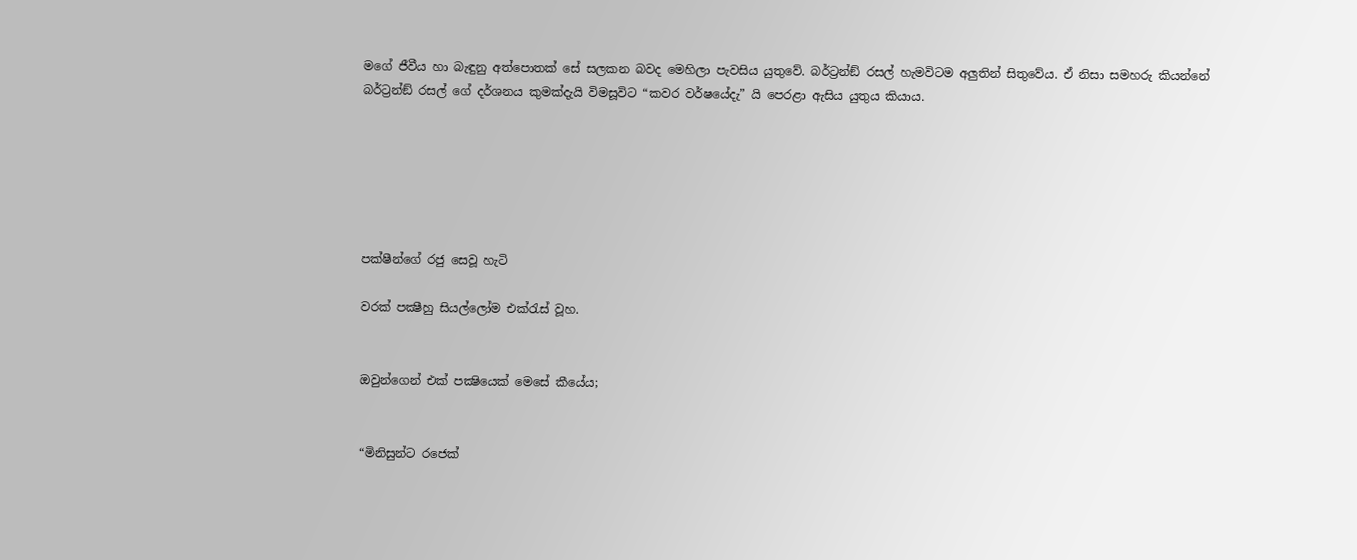මගේ ජීවීය හා බැඳුනු අත්පොතක් සේ සලකන බවද මෙහිලා පැවසිය යුතුවේ. බර්ට්‍රන්ඞ් රසල් හැමවිටම අලුතින් සිතුවේය. ඒ නිසා සමහරු කියන්නේ බර්ට්‍රන්ඞ් රසල් ගේ දර්ශනය කුමක්දැයි විමසූවිට “කවර වර්ෂයේදැ” යි පෙරළා ඇසිය යුතුය කියාය.






පක්ෂීන්ගේ රජු සෙවූ හැටි

වරක් පක්‍ෂීහු සියල්ලෝම එක්රැස් වූහ.


ඔවුන්ගෙන් එක් පක්‍ෂියෙක් මෙසේ කීයේය;


“මිනිසුන්ට රජෙක්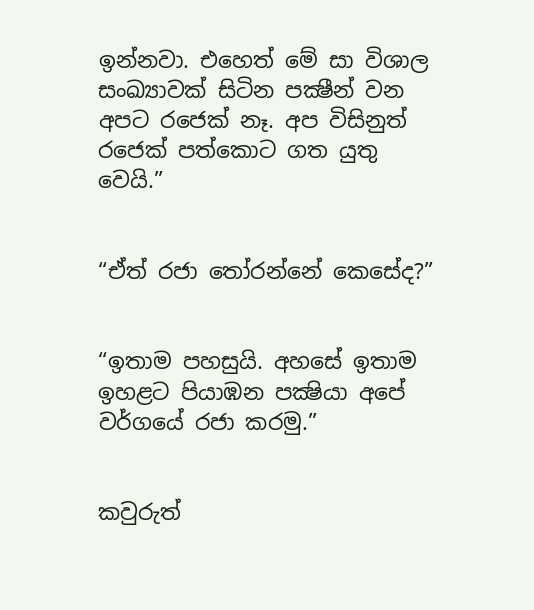ඉන්නවා. එහෙත් මේ සා විශාල සංඛ්‍යාවක් සිටින පක්‍ෂීන් වන අපට රජෙක් නෑ. අප විසිනුත් රජෙක් පත්කොට ගත යුතු වෙයි.”


“ඒත් රජා තෝරන්නේ කෙසේද?”


“ඉතාම පහසුයි. අහසේ ඉතාම ඉහළට පියාඹන පක්‍ෂියා අපේ වර්ගයේ රජා කරමු.”


කවුරුත්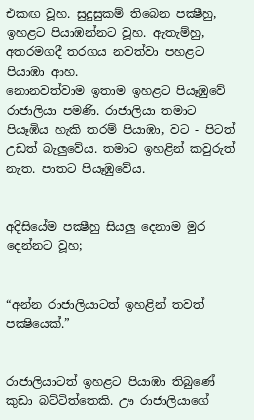එකඟ වූහ. සුදුසුකම් තිබෙන පක්‍ෂීහු, ඉහළට පියාඹන්නට වූහ. ඇතැම්හු, අතරමගදී තරගය නවත්වා පහළට පියාඹා ආහ.
නොනවත්වාම ඉතාම ඉහළට පියෑඹුවේ රාජාලියා පමණි. රාජාලියා තමාට පියෑඹිය හැකි තරම් පියාඹා, වට - පිටත් උඩත් බැලුවේය. තමාට ඉහළින් කවුරුත් නැත. පාතට පියෑඹුවේය.


අදිසියේම පක්‍ෂීහු සියලු දෙනාම මුර දෙන්නට වූහ;


“අන්න රාජාලියාටත් ඉහළින් තවත් පක්‍ෂියෙක්.”


රාජාලියාටත් ඉහළට පියාඹා තිබුණේ කුඩා බට්ටිත්තෙකි. ඌ රාජාලියාගේ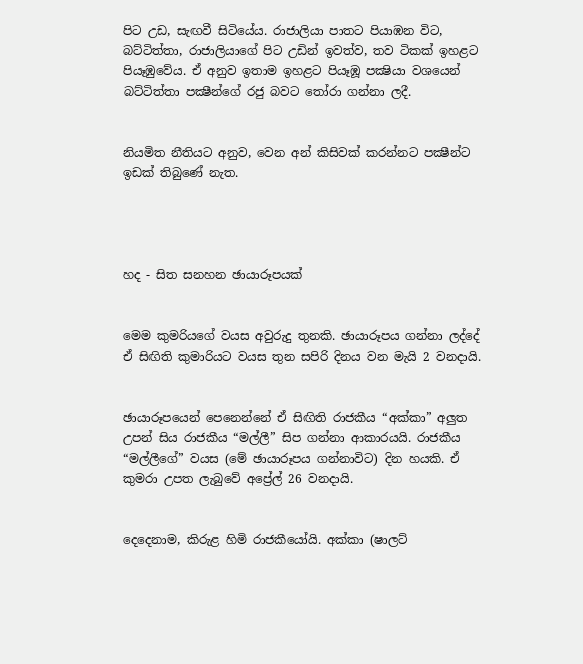පිට උඩ, සැඟවී සිටියේය. රාජාලියා පාතට පියාඹන විට, බට්ටිත්තා, රාජාලියාගේ පිට උඩින් ඉවත්ව, තව ටිකක් ඉහළට පියෑඹුවේය. ඒ අනුව ඉතාම ඉහළට පියෑඹූ පක්‍ෂියා වශයෙන් බට්ටිත්තා පක්‍ෂීන්ගේ රජු බවට තෝරා ගන්නා ලදී.


නියමිත නීතියට අනුව, වෙන අන් කිසිවක් කරන්නට පක්‍ෂීන්ට ඉඩක් තිබුණේ නැත.




හද - සිත සනහන ඡායාරූපයක්


මෙම කුමරියගේ වයස අවුරුදු තුනකි. ඡායාරූපය ගන්නා ලද්දේ ඒ සිඟිති කුමාරියට වයස තුන සපිරි දිනය වන මැයි 2 වනදායි.


ඡායාරූපයෙන් පෙනෙන්නේ ඒ සිඟිති රාජකීය “අක්කා” අලුත උපන් සිය රාජකීය “මල්ලී” සිප ගන්නා ආකාරයයි. රාජකීය “මල්ලීගේ” වයස (මේ ඡායාරූපය ගන්නාවිට) දින හයකි. ඒ කුමරා උපත ලැබුවේ අප්‍රේල් 26 වනදායි.


දෙදෙනාම, කිරුළ හිමි රාජකීයෝයි. අක්කා (ෂාලට්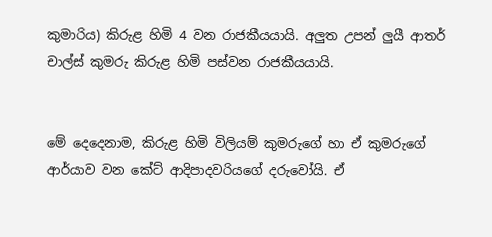කුමාරිය) කිරුළ හිමි 4 වන රාජකීයයායි. අලුත උපන් ලුයී ආතර් චාල්ස් කුමරු කිරුළ හිමි පස්වන රාජකීයයායි.


මේ දෙදෙනාම, කිරුළ හිමි විලියම් කුමරුගේ හා ඒ කුමරුගේ ආර්යාව වන කේට් ආදිපාදවරියගේ දරුවෝයි. ඒ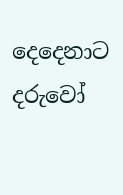දෙදෙනාට දරුවෝ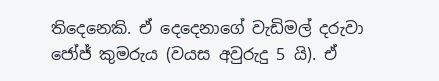තිදෙනෙකි. ඒ දෙදෙනාගේ වැඩිමල් දරුවා ජෝජ් කුමරුය (වයස අවුරුදු 5 යි). ඒ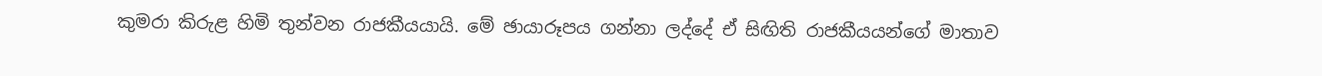කුමරා කිරුළ හිමි තුන්වන රාජකීයයායි. මේ ඡායාරූපය ගන්නා ලද්දේ ඒ සිඟිති රාජකීයයන්ගේ මාතාව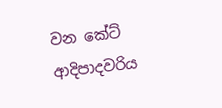වන කේට් ආදිපාදවරිය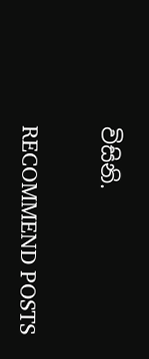විසිනි.


RECOMMEND POSTS